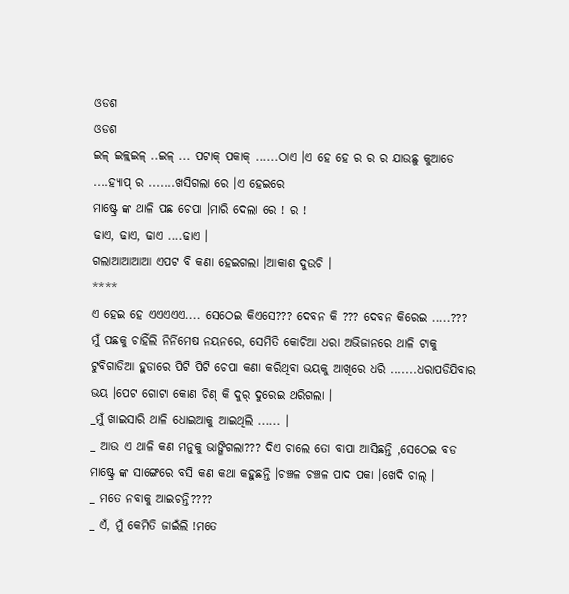ଓଡଶ
ଓଡଶ
ଇଳ୍ ଇଳ୍ଳ୍ଇଳ୍ ..ଇଳ୍ ... ପଟାକ୍ ପକାକ୍ ......ଠାଏ ।ଏ ହେ ହେ ର ର ର ଯାଉଛୁ କୁଆଡେ ....ହ୍ଯାପ୍ ର .......ଖସିଗଲା ରେ ।ଏ ହେଇରେ
ମାଷ୍ଟ୍ରେ ଙ୍କ ଥାଳି ପଛ ଚେପା ।ମାରି ଦେଲା ରେ ! ର !
ଢାଏ, ଢାଏ, ଢାଏ ....ଢାଏ ।
ଗଲାଆଆଆଆ ଏପଟ ବି କଣା ହେଇଗଲା ।ଆକାଶ ଦୁଉଚି ।
****
ଏ ହେଇ ହେ ଏଏଏଏଏ.... ସେଠେଇ କିଏସେ??? ଦେବନ କି ??? ଦେବନ କିରେଇ .....???
ମୁଁ ପଛକୁ ଚାହିଁଲି ନିର୍ନିମେଷ ନୟନରେ, ସେମିତି କୋଚିଆ ଧରା ଅଭିଜାନରେ ଥାଳି ଟାକୁ ଟୁବିଗାଡିଆ ହୁଡାରେ ପିଟି ପିଟି ଚେପା କଣା କରିଥିବା ଭୟକୁ ଆଖିରେ ଧରି .......ଧରାପଡିଯିବାର ଭୟ ।ପେଟ ଗୋଟା କୋଣ ଚିଣ୍ କି ଦୁର୍ ଦୁରେଇ ଥରିଗଲା ।
_ମୁଁ ଖାଇସାରି ଥାଳି ଧୋଇଆକୁ ଆଇଥିଲି ...... ।
_ ଆଉ ଏ ଥାଳି କଣ ମନୁକୁ ଭାଙ୍ଗିଗଲା??? ଦିଏ ଚାଲେ ତୋ ବାପା ଆସିଛନ୍ତି ,ସେଠେଇ ବଡ ମାଷ୍ଟ୍ରେ ଙ୍କ ସାଙ୍ଗେରେ ବସି କଣ କଥା କହୁଛନ୍ତି ।ଚଞ୍ଚଳ ଚଞ୍ଚଳ ପାଦ ପକା ।ଖେଦି ଚାଲ୍ ।
_ ମତେ ନବାକୁ ଆଇଚନ୍ତି????
_ ଏଁ, ମୁଁ କେମିତି ଜାଇଁଲି !ମତେ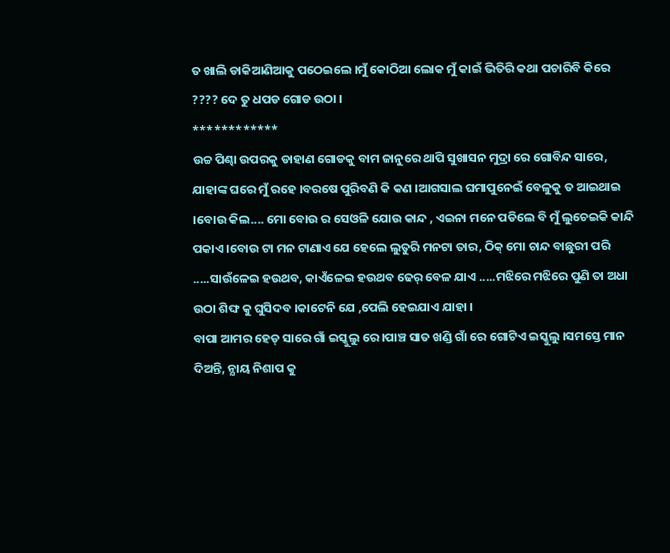ତ ଖାଲି ଡାକିଆଣିଆକୁ ପଠେଇଲେ ।ମୁଁ କୋଠିଆ ଲୋକ ମୁଁ କାଇଁ ଭିତିରି କଥା ପଚାରିବି କିରେ ???? ଦେ ତୁ ଧପଡ ଗୋଡ ଉଠା ।
************
ଉଚ୍ଚ ପିଣ୍ଢା ଉପରକୁ ଡାହାଣ ଗୋଡକୁ ବାମ ଜାନୁରେ ଥାପି ସୁଖାସନ ମୁଦ୍ରା ରେ ଗୋବିନ୍ଦ ସାରେ, ଯାହାଙ୍କ ଘରେ ମୁଁ ରହେ ।ବରଷେ ପୁରିବଣି କି କଣ ।ଆଗସାଲ ଘମାପୁନେଇଁ ବେଳୁକୁ ତ ଆଇଥାଇ ।ବୋଉ କିଲ.... ମୋ ବୋଉ ର ସେଓଳି ଯୋଉ କାନ୍ଦ , ଏଇନା ମନେ ପଡିଲେ ବି ମୁଁ ଲୁଚେଇକି କାନ୍ଦି ପକାଏ ।ବୋଉ ଟା ମନ ଟାଣାଏ ଯେ ହେଲେ ଲୁତୁରି ମନଟା ତାର, ଠିକ୍ ମୋ ଚାନ୍ଦ ବାଛୁରୀ ପରି .....ସାଉଁଳେଇ ହଉଥବ, କାଏଁଳେଇ ହଉଥବ ଢେର୍ ବେଳ ଯାଏ .....ମଝିରେ ମଝିରେ ପୁଣି ତା ଅଧା ଉଠା ଶିଙ୍ଘ କୁ ଘୁସିଦବ ।କାଟେନି ଯେ ,ପେଲି ହେଇଯାଏ ଯାହା ।
ବାପା ଆମର ହେଡ୍ ସାରେ ଗାଁ ଇସ୍କୁଲୁ ରେ ।ପାଞ୍ଚ ସାତ ଖଣ୍ଡି ଗାଁ ରେ ଗୋଟିଏ ଇସ୍କୁଲୁ ।ସମସ୍ତେ ମାନ ଦିଅନ୍ତି, ନ୍ଯାୟ ନିଶାପ କୁ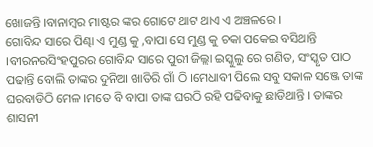ଖୋଜନ୍ତି ।ବାନାମ୍ବର ମାଷ୍ଟର ଙ୍କର ଗୋଟେ ଥାଟ ଥାଏ ଏ ଅଞ୍ଚଳରେ ।
ଗୋବିନ୍ଦ ସାରେ ପିଣ୍ଢା ଏ ମୁଣ୍ଡ କୁ ,ବାପା ସେ ମୁଣ୍ଡ କୁ ଚକା ପକେଇ ବସିଥାନ୍ତି ।ବୀରନରସିଂହପୁରର ଗୋବିନ୍ଦ ସାରେ ପୁରୀ ଜିଲ୍ଲା ଇସ୍କୁଲୁ ରେ ଗଣିତ, ସଂସ୍କୃତ ପାଠ ପଢାନ୍ତି ବୋଲି ତାଙ୍କର ଦୁନିଆ ଖାତିରି ଗାଁ ଠି ।ମେଧାବୀ ପିଲେ ସବୁ ସକାଳ ସଞ୍ଜେ ତାଙ୍କ ଘରବାଡିଠି ମେଳ ।ମତେ ବି ବାପା ତାଙ୍କ ଘରଠି ରହି ପଢିବାକୁ ଛାଡିଥାନ୍ତି । ତାଙ୍କର ଶାସନୀ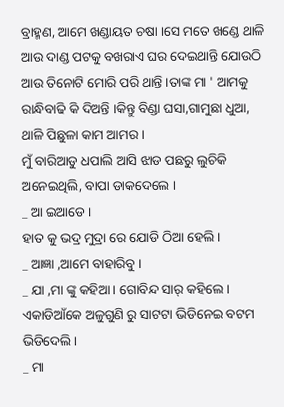ବ୍ରାହ୍ମଣ, ଆମେ ଖଣ୍ଡାୟତ ଚଷା ।ସେ ମତେ ଖଣ୍ଡେ ଥାଳି ଆଉ ଦାଣ୍ଡ ପଟକୁ ବଖରାଏ ଘର ଦେଇଥାନ୍ତି ଯୋଉଠି ଆଉ ତିନୋଟି ମୋରି ପରି ଥାନ୍ତି ।ତାଙ୍କ ମା ' ଆମକୁ ରାନ୍ଧିବାଢି କି ଦିଅନ୍ତି ।କିନ୍ତୁ ବିଣ୍ଡା ଘସା,ଗାମୁଛା ଧୁଆ, ଥାଳି ପିଛୁଳା କାମ ଆମର ।
ମୁଁ ବାରିଆଡୁ ଧପାଲି ଆସି ଝାଡ ପଛରୁ ଲୁଚିକି ଅନେଇଥିଲି, ବାପା ଡାକଦେଲେ ।
_ ଆ ଇଆଡେ ।
ହାତ କୁ ଭଦ୍ର ମୁଦ୍ରା ରେ ଯୋଡି ଠିଆ ହେଲି ।
_ ଆଜ୍ଞା ,ଆମେ ବାହାରିବୁ ।
_ ଯା ,ମା ଙ୍କୁ କହିଆ । ଗୋବିନ୍ଦ ସାର୍ କହିଲେ ।
ଏକାଡିଆଁକେ ଅଳୁଗୁଣି ରୁ ସାଟଟା ଭିଡିନେଇ ବଟମ ଭିଡିଦେଲି ।
_ ମା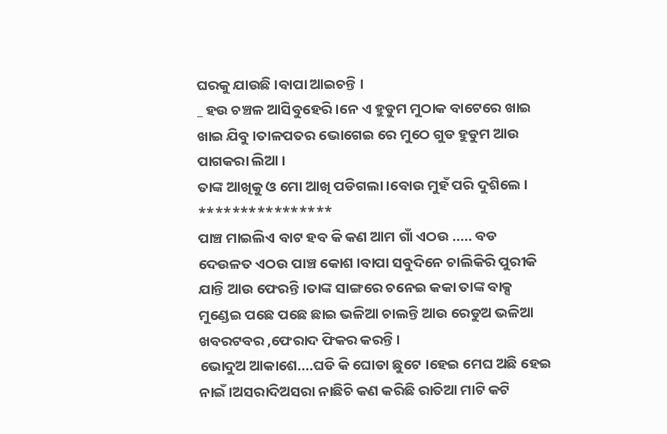ଘରକୁ ଯାଉଛି ।ବାପା ଆଇଚନ୍ତି ।
_ ହଉ ଚଞ୍ଚଳ ଆସିବୁହେରି ।ନେ ଏ ହୁଡୁମ ମୁଠାକ ବାଟେରେ ଖାଇ ଖାଇ ଯିବୁ ।ତାଳପତର ଭୋଗେଇ ରେ ମୁଠେ ଗୁଡ ହୁଡୁମ ଆଉ ପାଗକରା ଲିଆ ।
ତାଙ୍କ ଆଖିକୁ ଓ ମୋ ଆଖି ପଡିଗଲା ।ବୋଉ ମୁହଁ ପରି ଦୁଶିଲେ ।
****************
ପାଞ୍ଚ ମାଇଲିଏ ବାଟ ହବ କି କଣ ଆମ ଗାଁ ଏଠଉ ..... ବଡ ଦେଉଳତ ଏଠଉ ପାଞ୍ଚ କୋଶ ।ବାପା ସବୁଦିନେ ଚାଲିକିରି ପୁରୀକି ଯାନ୍ତି ଆଉ ଫେରନ୍ତି ।ତାଙ୍କ ସାଙ୍ଗରେ ଚନେଇ କକା ତାଙ୍କ ବାକ୍ସ ମୁଣ୍ଡେଇ ପଛେ ପଛେ ଛାଇ ଭଳିଆ ଚାଲନ୍ତି ଆଉ ରେଡୁଅ ଭଳିଆ ଖବରଟବର ,ଫେରାଦ ଫିକର କରନ୍ତି ।
ଭୋଦୁଅ ଆକାଶେ....ଘଡି କି ଘୋଡା ଛୁଟେ ।ହେଇ ମେଘ ଅଛି ହେଇ ନାଇଁ ।ଅସରାଦିଅସରା ନାଛିଚି କଣ କରିଛି ରାତିଆ ମାଟି କଟି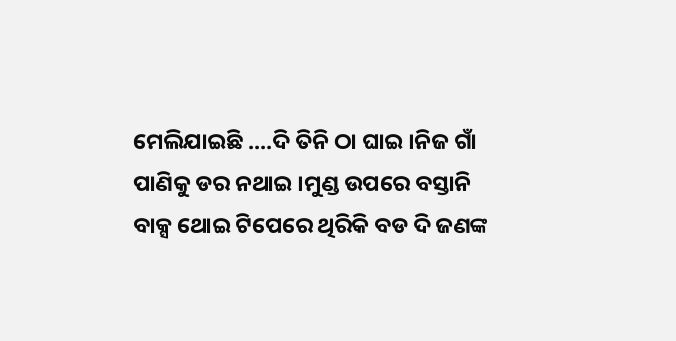ମେଲିଯାଇଛି ....ଦି ତିନି ଠା ଘାଇ ।ନିଜ ଗାଁ ପାଣିକୁ ଡର ନଥାଇ ।ମୁଣ୍ଡ ଉପରେ ବସ୍ତାନି ବାକ୍ସ ଥୋଇ ଟିପେରେ ଥିରିକି ବଡ ଦି ଜଣଙ୍କ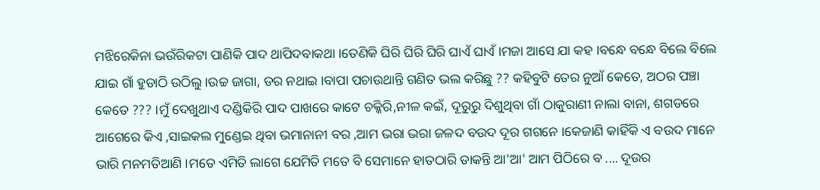ମଝିରେକିନା ଭଉଁରିକଟା ପାଣିକି ପାଦ ଥାପିଦବାକଥା ।ତେଣିକି ଘିରି ଘିରି ଘିରି ଘାଏଁ ଘାଏଁ ।ମଜା ଆସେ ଯା କହ ।ବନ୍ଧେ ବନ୍ଧେ ବିଲେ ବିଲେ ଯାଇ ଗାଁ ହୁଡାଠି ଉଠିଲୁ ।ଉଚ୍ଚ ଜାଗା, ଡର ନଥାଇ ।ବାପା ପଚାଉଥାନ୍ତି ଗଣିତ ଭଲ କରିଛୁ ?? କହିବୁଟି ତେର ନୁଆଁ କେତେ, ଅଠର ପଞ୍ଚା କେତେ ??? ।ମୁଁ ଦେଖୁଥାଏ ଦଣ୍ଡିକିରି ପାଦ ପାଖରେ କାଟେ ଚକ୍କିରି,ନୀଳ କଇଁ, ଦୂରୁରୁ ଦିଶୁଥିବା ଗାଁ ଠାକୁରାଣୀ ନାଲା ବାନା, ଶଗଡରେ ଆଗେରେ କିଏ ,ସାଇକଲ ମୁଣ୍ଡେଇ ଥିବା ଭମାନାନୀ ବର ,ଆମ ଭରା ଭରା ଜଳଦ ବଉଦ ଦୂର ଗଗନେ ।କେଜାଣି କାହିଁକି ଏ ବଉଦ ମାନେ ଭାରି ମନମତିଆଣି ।ମତେ ଏମିତି ଲାଗେ ଯେମିତି ମତେ ବି ସେମାନେ ହାତଠାରି ଡାକନ୍ତି ଆ'ଆ' ଆମ ପିଠିରେ ବ .... ଦୂଉର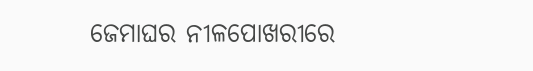ଜେମାଘର ନୀଳପୋଖରୀରେ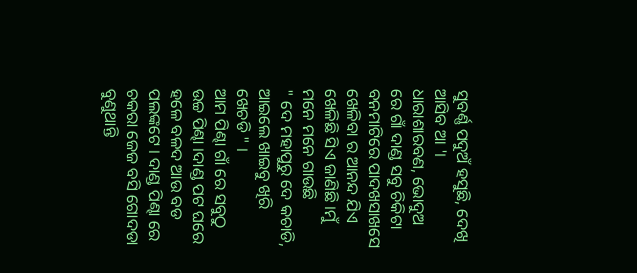ସୁବର୍ଣ୍ଣ ପଦୁଅଁ ହସୁଛି, ଦେଖି ଆସିବ ଆ '।
ଧାରାଶାରବଣ, ଭୋଦୁଅ ରେ ଗାଁ ଦାଣ୍ଡ ସବୁ ଚିକିଟା ବନମାଟିରେ ପାଦଖସାଖସେ ଖେଳିବା ର ଆନନ୍ଦ ଯିଏ ଖେଳିଛି ସିଏ ଜାଣିଛି ।ମୁଁ ମନେ ମନେ ଗାଉଛି
" ଦେ ମହାପୁରୁ ଦେ କଚାଡି, ଆଇଲେ ଖାଇବୁ ଖିରି ଖେଚଡି " ।
ଆମ ପିଣ୍ଢା ଗାଁ ରେ ସବୁଠୁ ଉଚ୍ଚ ପିଣ୍ଢା ।ଦାଣ୍ଡ ପଟ ଘରେ ହଳେ ବଳଦ ଆଉ ବଡ ପଲଙ୍କଟେ । ଦାଣ୍ଡ ପିଣ୍ଢା ରେ ଚକରା ଜେଜ ବସି ଗୋଦଡା ବୁଣୁଥାନ୍ତି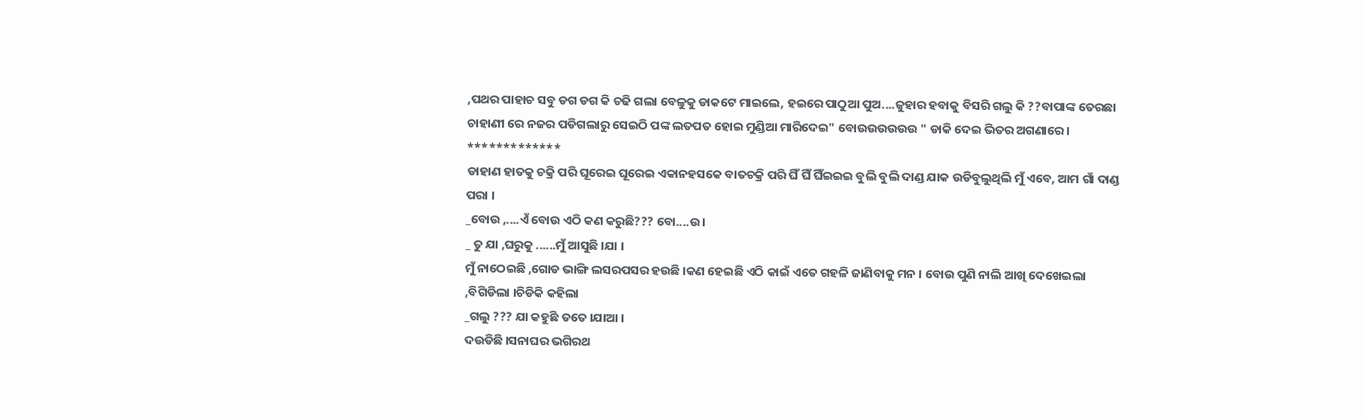,ପଥର ପାହାଚ ସବୁ ଡଗ ଡଗ କି ଚଢି ଗଲା ବେଳୁକୁ ଡାକଟେ ମାଇଲେ, ହଇରେ ପାଠୁଆ ପୁଅ....ଜୁହାର ହବାକୁ ବିସରି ଗଲୁ କି ??ବାପାଙ୍କ ତେରଛା ଚାହାଣୀ ରେ ନଜର ପଡିଗଲାରୁ ସେଇଠି ପଙ୍କ ଲତପତ ହୋଇ ମୁଣ୍ଡିଆ ମାରିଦେଇ" ବୋଉଉଉଉଉଉ " ଡାକି ଦେଇ ଭିତର ଅଗଣାରେ ।
*************
ଡାହାଣ ହାତକୁ ଚକ୍ରି ପରି ଘୂରେଇ ଘୂରେଇ ଏକାନହସକେ ବାତଚକ୍ରି ପରି ଘିଁ ଘିଁ ଘିଁଇଇଇ ବୁଲି ବୁଲି ଦାଣ୍ଡ ଯାକ ଉଡିବୁଲୁଥିଲି ମୁଁ ଏବେ, ଆମ ଗାଁ ଦାଣ୍ଡ ପରା ।
_ବୋଉ ,....ଏଁ ବୋଉ ଏଠି କଣ କରୁଛି??? ବୋ....ଉ ।
_ ତୁ ଯା ,ଘରୁକୁ ......ମୁଁ ଆସୁଛି ।ଯା ।
ମୁଁ ନାଠେଇଛି ,ଗୋଡ ଭାଙ୍ଗି ଲସରପସର ହଉଛି ।କଣ ହେଇଛି ଏଠି କାଇଁ ଏତେ ଗହଳି ଜାଣିବାକୁ ମନ । ବୋଉ ପୁଣି ନାଲି ଆଖି ଦେଖେଇଲା ,ବିଗିଡିଲା ।ଚିଡିକି କହିଲା
_ଗଲୁ ??? ଯା କହୁଛି ତତେ ।ଯାଆ ।
ଦଉଡିଛି ।ସନାଘର ଭଗିରଥ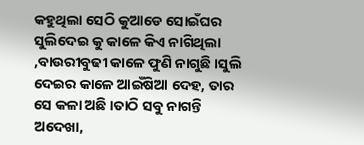କହୁଥିଲା ସେଠି କୁଆଡେ ସୋଇଁଘର ସୁଲିଦେଇ କୁ କାଳେ କିଏ ନାଗିଥିଲା ,ବାଉରୀବୁଢୀ କାଳେ ଫୁଣି ନାଗୁଛି ।ସୁଲି ଦେଇର କାଳେ ଆଇଁଷିଆ ଦେହ, ତାର ସେ କଳା ଅଛି ।ତାଠି ସବୁ ନାଗନ୍ତି ଅଦେଖା,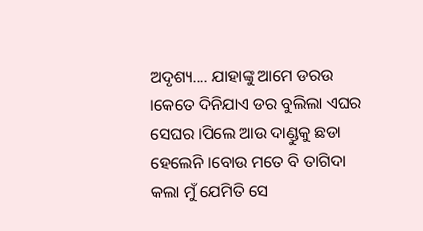ଅଦୃଶ୍ୟ.... ଯାହାଙ୍କୁ ଆମେ ଡରଉ ।କେତେ ଦିନିଯାଏ ଡର ବୁଲିଲା ଏଘର ସେଘର ।ପିଲେ ଆଉ ଦାଣ୍ଡୁକୁ ଛଡା ହେଲେନି ।ବୋଉ ମତେ ବି ତାଗିଦା କଲା ମୁଁ ଯେମିତି ସେ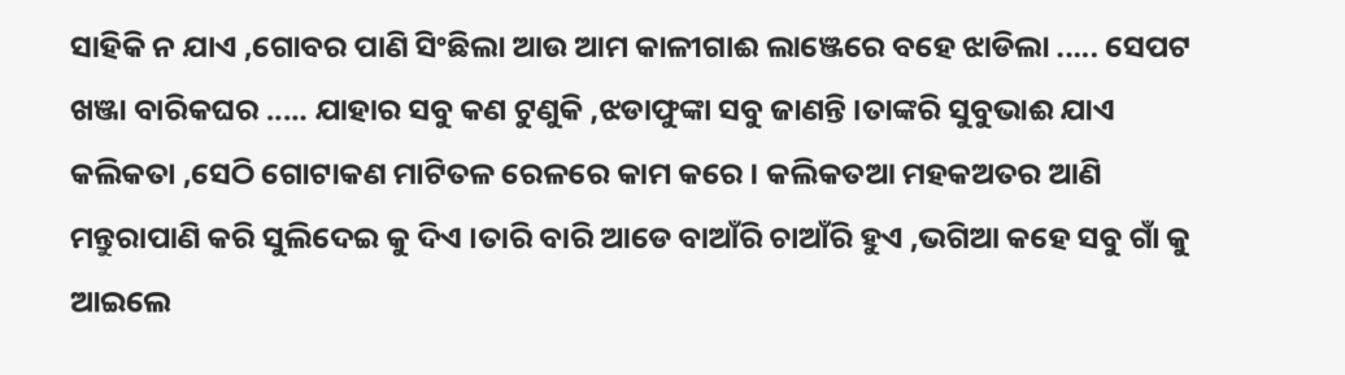ସାହିକି ନ ଯାଏ ,ଗୋବର ପାଣି ସିଂଛିଲା ଆଉ ଆମ କାଳୀଗାଈ ଲାଞ୍ଜେରେ ବହେ ଝାଡିଲା ..... ସେପଟ ଖଞ୍ଜା ବାରିକଘର ..... ଯାହାର ସବୁ କଣ ଟୁଣୁକି ,ଝଡାଫୁଙ୍କା ସବୁ ଜାଣନ୍ତି ।ତାଙ୍କରି ସୁବୁଭାଈ ଯାଏ କଲିକତା ,ସେଠି ଗୋଟାକଣ ମାଟିତଳ ରେଳରେ କାମ କରେ । କଲିକତଆ ମହକଅତର ଆଣି ମନ୍ତୁରାପାଣି କରି ସୁଲିଦେଇ କୁ ଦିଏ ।ତାରି ବାରି ଆଡେ ବାଆଁରି ଚାଆଁରି ହୁଏ ,ଭଗିଆ କହେ ସବୁ ଗାଁ କୁ ଆଇଲେ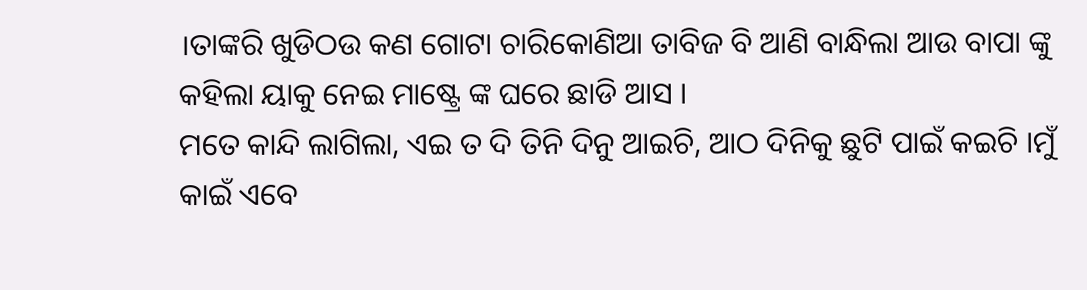।ତାଙ୍କରି ଖୁଡିଠଉ କଣ ଗୋଟା ଚାରିକୋଣିଆ ତାବିଜ ବି ଆଣି ବାନ୍ଧିଲା ଆଉ ବାପା ଙ୍କୁ କହିଲା ୟାକୁ ନେଇ ମାଷ୍ଟ୍ରେ ଙ୍କ ଘରେ ଛାଡି ଆସ ।
ମତେ କାନ୍ଦି ଲାଗିଲା, ଏଇ ତ ଦି ତିନି ଦିନୁ ଆଇଚି, ଆଠ ଦିନିକୁ ଛୁଟି ପାଇଁ କଇଚି ।ମୁଁ କାଇଁ ଏବେ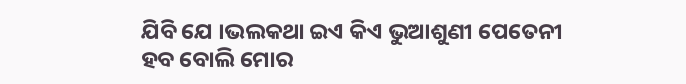ଯିବି ଯେ ।ଭଲକଥା ଇଏ କିଏ ଭୁଆଶୁଣୀ ପେତେନୀ ହବ ବୋଲି ମୋର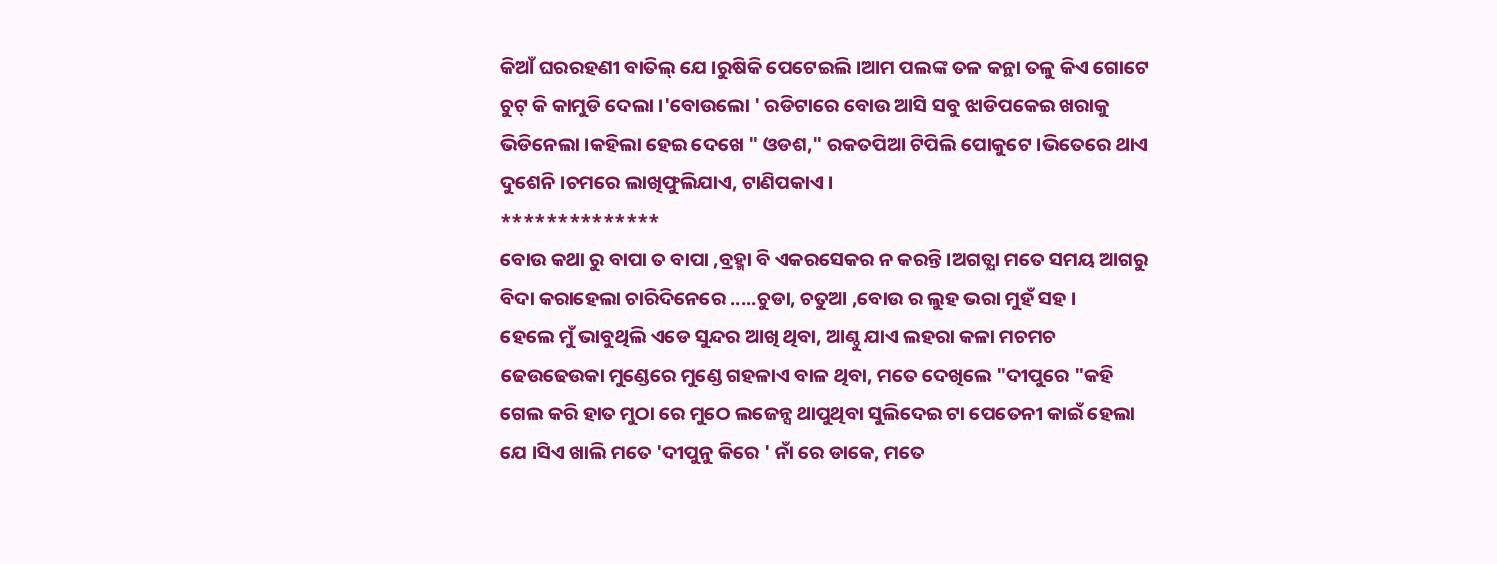କିଆଁ ଘରରହଣୀ ବାତିଲ୍ ଯେ ।ରୁଷିକି ପେଟେଇଲି ।ଆମ ପଲଙ୍କ ତଳ କନ୍ଥା ତଳୁ କିଏ ଗୋଟେ ଚୁଟ୍ କି କାମୁଡି ଦେଲା ।'ବୋଉଲୋ ' ରଡିଟାରେ ବୋଉ ଆସି ସବୁ ଝାଡିପକେଇ ଖରାକୁ ଭିଡିନେଲା ।କହିଲା ହେଇ ଦେଖେ " ଓଡଶ," ରକତପିଆ ଟିପିଲି ପୋକୁଟେ ।ଭିତେରେ ଥାଏ ଦୁଶେନି ।ଚମରେ ଲାଖିଫୁଲିଯାଏ, ଟାଣିପକାଏ ।
**************
ବୋଉ କଥା ରୁ ବାପା ତ ବାପା ,ବ୍ରହ୍ମା ବି ଏକରସେକର ନ କରନ୍ତି ।ଅଗତ୍ଯା ମତେ ସମୟ ଆଗରୁ ବିଦା କରାହେଲା ଚାରିଦିନେରେ .....ଚୁଡା, ଚତୁଆ ,ବୋଉ ର ଲୁହ ଭରା ମୁହଁ ସହ ।
ହେଲେ ମୁଁ ଭାବୁଥିଲି ଏଡେ ସୁନ୍ଦର ଆଖି ଥିବା, ଆଣ୍ଠୁ ଯାଏ ଲହରା କଳା ମଚମଚ ଢେଉଢେଉକା ମୁଣ୍ଡେରେ ମୁଣ୍ଡେ ଗହଳାଏ ବାଳ ଥିବା, ମତେ ଦେଖିଲେ "ଦୀପୁରେ "କହି ଗେଲ କରି ହାତ ମୁଠା ରେ ମୁଠେ ଲଜେନ୍ସ ଥାପୁଥିବା ସୁଲିଦେଇ ଟା ପେତେନୀ କାଇଁ ହେଲା ଯେ ।ସିଏ ଖାଲି ମତେ 'ଦୀପୁନୁ କିରେ ' ନାଁ ରେ ଡାକେ, ମତେ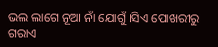ଭଲ ଲାଗେ ନୂଆ ନାଁ ଯୋଗୁଁ ।ସିଏ ପୋଖରୀରୁ ଗରାଏ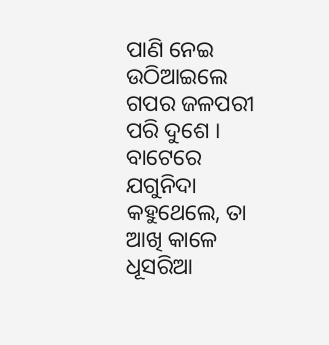ପାଣି ନେଇ ଉଠିଆଇଲେ ଗପର ଜଳପରୀ ପରି ଦୁଶେ ।
ବାଟେରେ ଯଗୁନିଦା କହୁଥେଲେ, ତା ଆଖି କାଳେ ଧୂସରିଆ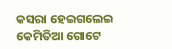କସରା ହେଇଗଲେଇ କେମିତିଆ ଗୋଟେ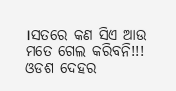।ସତରେ କଣ ସିଏ ଆଉ ମତେ ଗେଲ କରିବନି!!!
ଓଡଶ ଦେହର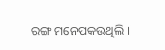ରଙ୍ଗ ମନେପକଉଥିଲି ।